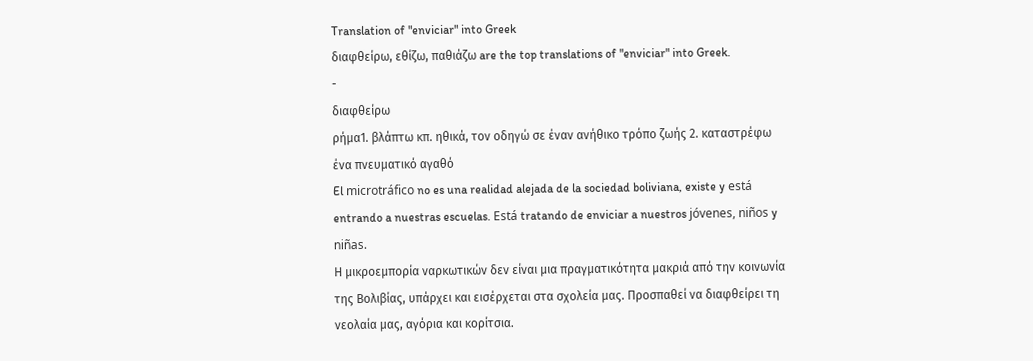Translation of "enviciar" into Greek
διαφθείρω, εθίζω, παθιάζω are the top translations of "enviciar" into Greek.
-
διαφθείρω
ρήμα1. βλάπτω κπ. ηθικά, τον οδηγώ σε έναν ανήθικο τρόπο ζωής 2. καταστρέφω ένα πνευματικό αγαθό
El microtráfico no es una realidad alejada de la sociedad boliviana, existe y está entrando a nuestras escuelas. Está tratando de enviciar a nuestros jóvenes, niños y niñas.
Η μικροεμπορία ναρκωτικών δεν είναι μια πραγματικότητα μακριά από την κοινωνία της Βολιβίας, υπάρχει και εισέρχεται στα σχολεία μας. Προσπαθεί να διαφθείρει τη νεολαία μας, αγόρια και κορίτσια.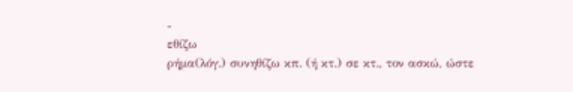-
εθίζω
ρήμα(λόγ.) συνηθίζω κπ. (ή κτ.) σε κτ., τον ασκώ, ώστε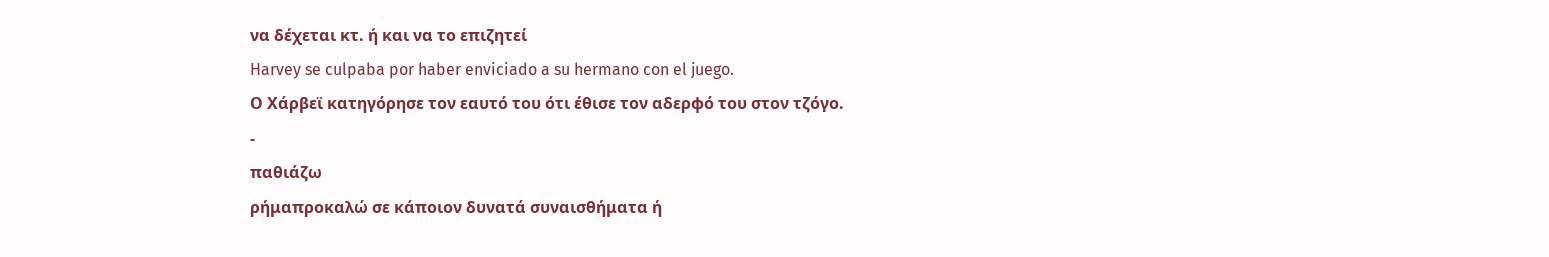να δέχεται κτ. ή και να το επιζητεί
Harvey se culpaba por haber enviciado a su hermano con el juego.
Ο Χάρβεϊ κατηγόρησε τον εαυτό του ότι έθισε τον αδερφό του στον τζόγο.
-
παθιάζω
ρήμαπροκαλώ σε κάποιον δυνατά συναισθήματα ή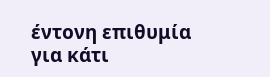έντονη επιθυμία για κάτι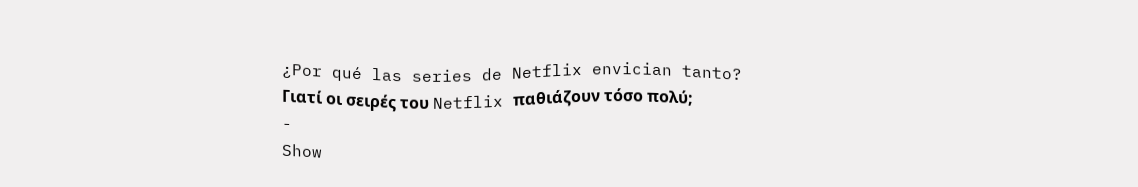¿Por qué las series de Netflix envician tanto?
Γιατί οι σειρές του Netflix παθιάζουν τόσο πολύ;
-
Show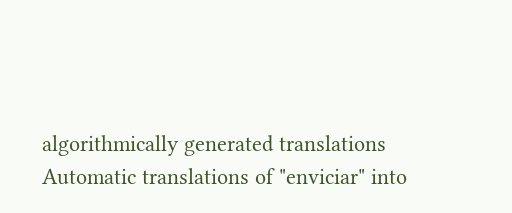algorithmically generated translations
Automatic translations of "enviciar" into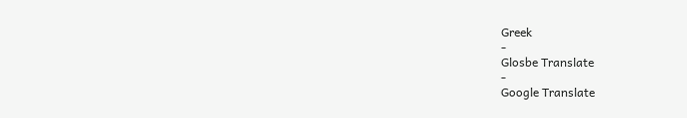Greek
-
Glosbe Translate
-
Google Translate